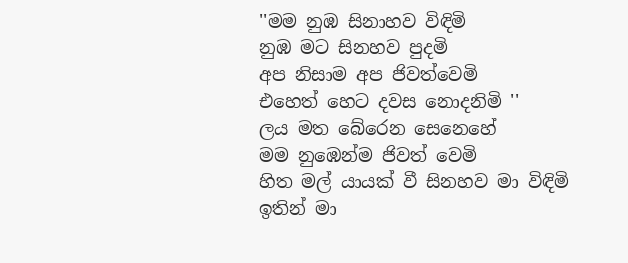''මම නුඹ සිනාහව විඳිමි
නුඹ මට සිනහව පුදමි
අප නිසාම අප ජිවත්වෙමි
එහෙත් හෙට දවස නොදනිමි ''
ලය මත බේරෙන සෙනෙහේ
මම නුඹෙන්ම ජිවත් වෙමි
හිත මල් යායක් වී සිනහව මා විඳිමි
ඉතින් මා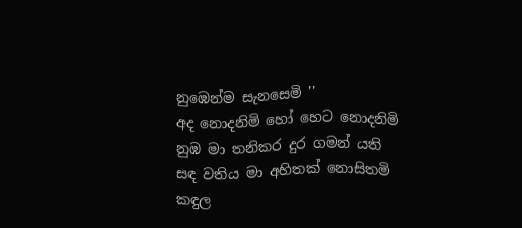නුඹෙන්ම සැනසෙමි ''
අද නොදනිමි හෝ හෙට නොදනිමි
නුඹ මා තනිකර දුර ගමන් යති
සඳ වතිය මා අහිතක් නොසිතමි
කඳුල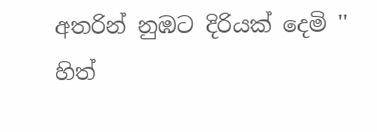අතරින් නුඹට දිරියක් දෙමි ''
හිත්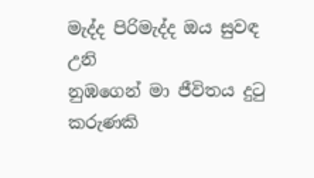මැද්ද පිරිමැද්ද ඔය සුවඳ උනි
නුඹගෙන් මා ජීවිතය දුටු කරුණකි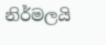නිර්මලයි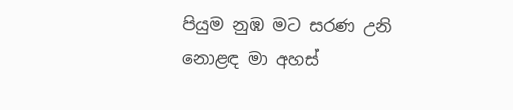පියුම නුඹ මට සරණ උනි
නොළඳ මා අහස්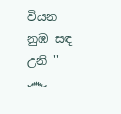වියන නුඹ සඳ උනි ''
෴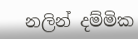නලින් දම්මික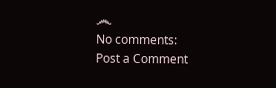෴
No comments:
Post a Comment